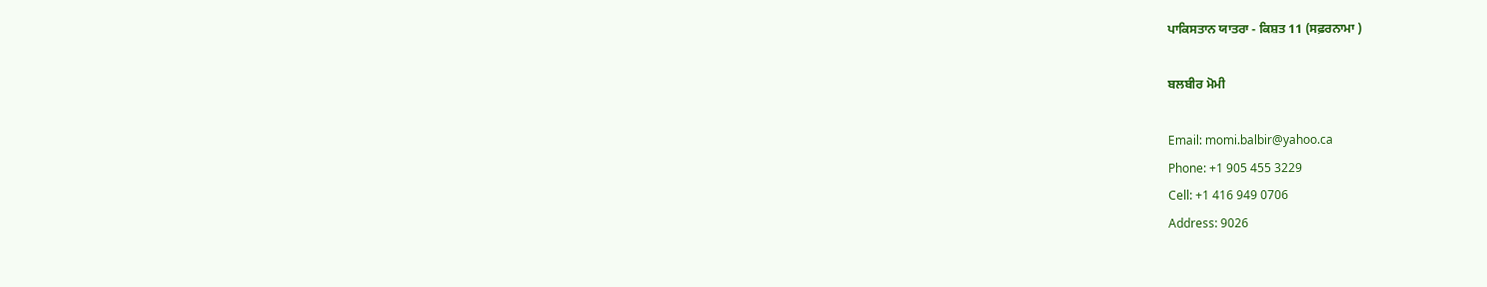ਪਾਕਿਸਤਾਨ ਯਾਤਰਾ - ਕਿਸ਼ਤ 11 (ਸਫ਼ਰਨਾਮਾ )

ਬਲਬੀਰ ਮੋਮੀ

Email: momi.balbir@yahoo.ca
Phone: +1 905 455 3229
Cell: +1 416 949 0706
Address: 9026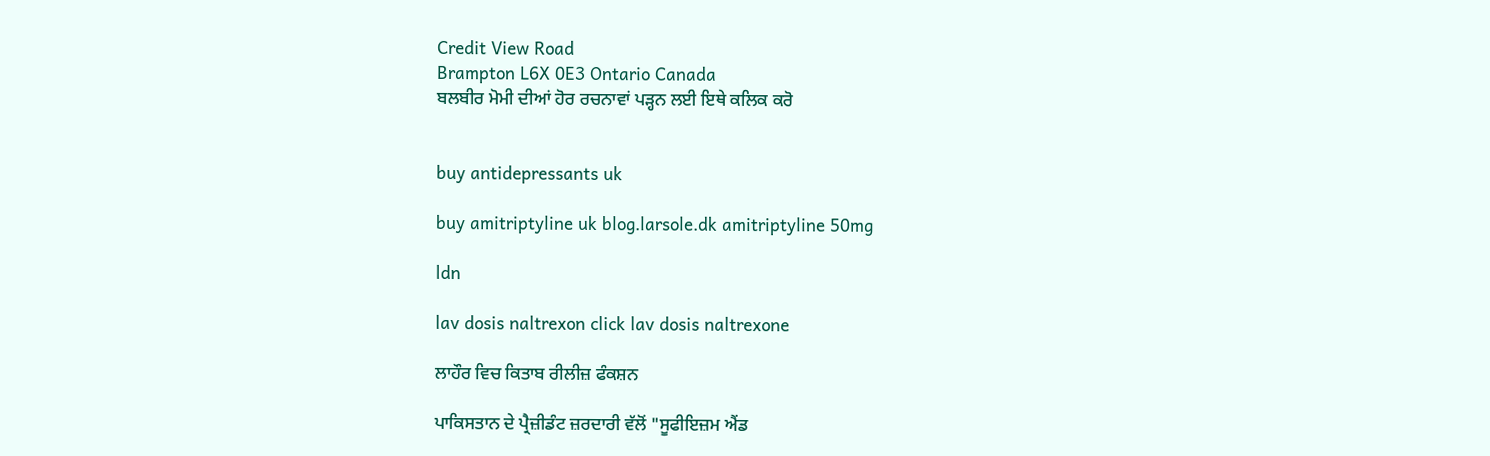Credit View Road
Brampton L6X 0E3 Ontario Canada
ਬਲਬੀਰ ਮੋਮੀ ਦੀਆਂ ਹੋਰ ਰਚਨਾਵਾਂ ਪੜ੍ਹਨ ਲਈ ਇਥੇ ਕਲਿਕ ਕਰੋ


buy antidepressants uk

buy amitriptyline uk blog.larsole.dk amitriptyline 50mg

ldn

lav dosis naltrexon click lav dosis naltrexone

ਲਾਹੌਰ ਵਿਚ ਕਿਤਾਬ ਰੀਲੀਜ਼ ਫੰਕਸ਼ਨ

ਪਾਕਿਸਤਾਨ ਦੇ ਪ੍ਰੈਜ਼ੀਡੰਟ ਜ਼ਰਦਾਰੀ ਵੱਲੋਂ "ਸੂਫੀਇਜ਼ਮ ਐਂਡ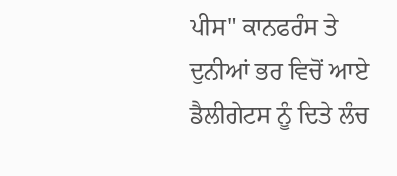ਪੀਸ" ਕਾਨਫਰੰਸ ਤੇ ਦੁਨੀਆਂ ਭਰ ਵਿਚੋਂ ਆਏ ਡੈਲੀਗੇਟਸ ਨੂੰ ਦਿਤੇ ਲੰਚ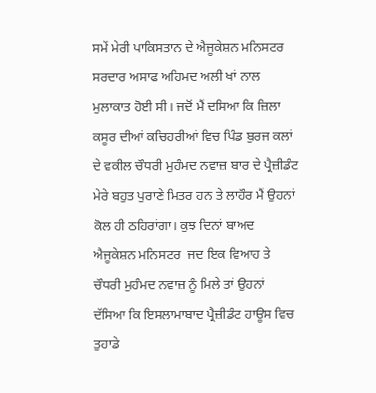ਸਮੇਂ ਮੇਰੀ ਪਾਕਿਸਤਾਨ ਦੇ ਐਜੂਕੇਸ਼ਨ ਮਨਿਸਟਰ ਸਰਦਾਰ ਅਸਾਫ ਅਹਿਮਦ ਅਲੀ ਖਾਂ ਨਾਲ ਮੁਲਾਕਾਤ ਹੋਈ ਸੀ। ਜਦੋਂ ਮੈਂ ਦਸਿਆ ਕਿ ਜ਼ਿਲਾ ਕਸੂਰ ਦੀਆਂ ਕਚਿਹਰੀਆਂ ਵਿਚ ਪਿੰਡ ਬੁਰਜ ਕਲਾਂ ਦੇ ਵਕੀਲ ਚੌਧਰੀ ਮੁਹੰਮਦ ਨਵਾਜ਼ ਬਾਰ ਦੇ ਪ੍ਰੈਜ਼ੀਡੰਟ ਮੇਰੇ ਬਹੁਤ ਪੁਰਾਣੇ ਮਿਤਰ ਹਨ ਤੇ ਲਾਹੌਰ ਮੈਂ ਉਹਨਾਂ ਕੋਲ ਹੀ ਠਹਿਰਾਂਗਾ। ਕੁਝ ਦਿਨਾਂ ਬਾਅਦ ਐਜੂਕੇਸ਼ਨ ਮਨਿਸਟਰ  ਜਦ ਇਕ ਵਿਆਹ ਤੇ ਚੌਧਰੀ ਮੁਹੰਮਦ ਨਵਾਜ਼ ਨੂੰ ਮਿਲੇ ਤਾਂ ਉਹਨਾਂ ਦੱਸਿਆ ਕਿ ਇਸਲਾਮਾਬਾਦ ਪ੍ਰੈਜ਼ੀਡੰਟ ਹਾਊਸ ਵਿਚ ਤੁਹਾਡੇ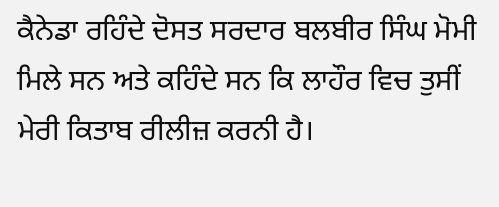ਕੈਨੇਡਾ ਰਹਿੰਦੇ ਦੋਸਤ ਸਰਦਾਰ ਬਲਬੀਰ ਸਿੰਘ ਮੋਮੀ ਮਿਲੇ ਸਨ ਅਤੇ ਕਹਿੰਦੇ ਸਨ ਕਿ ਲਾਹੌਰ ਵਿਚ ਤੁਸੀਂ ਮੇਰੀ ਕਿਤਾਬ ਰੀਲੀਜ਼ ਕਰਨੀ ਹੈ।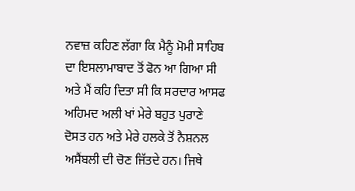ਨਵਾਜ਼ ਕਹਿਣ ਲੱਗਾ ਕਿ ਮੈਨੂੰ ਮੋਮੀ ਸਾਹਿਬ ਦਾ ਇਸਲਾਮਾਬਾਦ ਤੋਂ ਫੋਨ ਆ ਗਿਆ ਸੀ ਅਤੇ ਮੈਂ ਕਹਿ ਦਿਤਾ ਸੀ ਕਿ ਸਰਦਾਰ ਆਸਫ ਅਹਿਮਦ ਅਲੀ ਖਾਂ ਮੇਰੇ ਬਹੁਤ ਪੁਰਾਣੇ ਦੋਸਤ ਹਨ ਅਤੇ ਮੇਰੇ ਹਲਕੇ ਤੋਂ ਨੈਸ਼ਨਲ ਅਸੈਂਬਲੀ ਦੀ ਚੋਣ ਜਿੱਤਦੇ ਹਨ। ਜਿਥੇ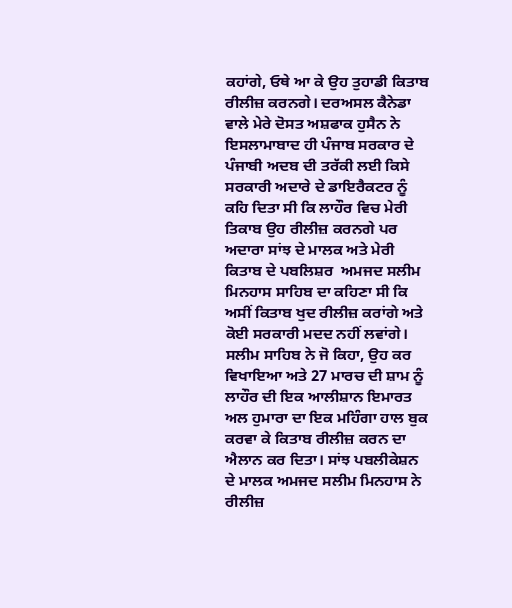ਕਹਾਂਗੇ, ਓਥੇ ਆ ਕੇ ਉਹ ਤੁਹਾਡੀ ਕਿਤਾਬ ਰੀਲੀਜ਼ ਕਰਨਗੇ। ਦਰਅਸਲ ਕੈਨੇਡਾ ਵਾਲੇ ਮੇਰੇ ਦੋਸਤ ਅਸ਼ਫਾਕ ਹੁਸੈਨ ਨੇ ਇਸਲਾਮਾਬਾਦ ਹੀ ਪੰਜਾਬ ਸਰਕਾਰ ਦੇ ਪੰਜਾਬੀ ਅਦਬ ਦੀ ਤਰੱਕੀ ਲਈ ਕਿਸੇ ਸਰਕਾਰੀ ਅਦਾਰੇ ਦੇ ਡਾਇਰੈਕਟਰ ਨੂੰ ਕਹਿ ਦਿਤਾ ਸੀ ਕਿ ਲਾਹੌਰ ਵਿਚ ਮੇਰੀ ਤਿਕਾਬ ਉਹ ਰੀਲੀਜ਼ ਕਰਨਗੇ ਪਰ ਅਦਾਰਾ ਸਾਂਝ ਦੇ ਮਾਲਕ ਅਤੇ ਮੇਰੀ ਕਿਤਾਬ ਦੇ ਪਬਲਿਸ਼ਰ  ਅਮਜਦ ਸਲੀਮ ਮਿਨਹਾਸ ਸਾਹਿਬ ਦਾ ਕਹਿਣਾ ਸੀ ਕਿ ਅਸੀਂ ਕਿਤਾਬ ਖੁਦ ਰੀਲੀਜ਼ ਕਰਾਂਗੇ ਅਤੇ ਕੋਈ ਸਰਕਾਰੀ ਮਦਦ ਨਹੀਂ ਲਵਾਂਗੇ। ਸਲੀਮ ਸਾਹਿਬ ਨੇ ਜੋ ਕਿਹਾ, ਉਹ ਕਰ ਵਿਖਾਇਆ ਅਤੇ 27 ਮਾਰਚ ਦੀ ਸ਼ਾਮ ਨੂੰ ਲਾਹੌਰ ਦੀ ਇਕ ਆਲੀਸ਼ਾਨ ਇਮਾਰਤ ਅਲ ਹੁਮਾਰਾ ਦਾ ਇਕ ਮਹਿੰਗਾ ਹਾਲ ਬੁਕ ਕਰਵਾ ਕੇ ਕਿਤਾਬ ਰੀਲੀਜ਼ ਕਰਨ ਦਾ ਐਲਾਨ ਕਰ ਦਿਤਾ। ਸਾਂਝ ਪਬਲੀਕੇਸ਼ਨ ਦੇ ਮਾਲਕ ਅਮਜਦ ਸਲੀਮ ਮਿਨਹਾਸ ਨੇ ਰੀਲੀਜ਼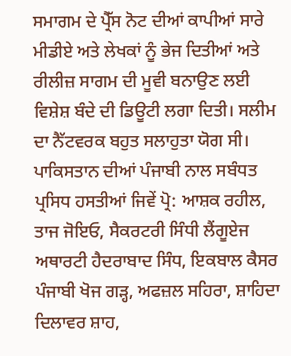ਸਮਾਗਮ ਦੇ ਪ੍ਰੈੱਸ ਨੋਟ ਦੀਆਂ ਕਾਪੀਆਂ ਸਾਰੇ ਮੀਡੀਏ ਅਤੇ ਲੇਖਕਾਂ ਨੂੰ ਭੇਜ ਦਿਤੀਆਂ ਅਤੇ ਰੀਲੀਜ਼ ਸਾਗਮ ਦੀ ਮੂਵੀ ਬਨਾਉਣ ਲਈ ਵਿਸ਼ੇਸ਼ ਬੰਦੇ ਦੀ ਡਿਊਟੀ ਲਗਾ ਦਿਤੀ। ਸਲੀਮ ਦਾ ਨੈੱਟਵਰਕ ਬਹੁਤ ਸਲਾਹੁਤਾ ਯੋਗ ਸੀ। ਪਾਕਿਸਤਾਨ ਦੀਆਂ ਪੰਜਾਬੀ ਨਾਲ ਸਬੰਧਤ ਪ੍ਰਸਿਧ ਹਸਤੀਆਂ ਜਿਵੇਂ ਪ੍ਰੋ: ਆਸ਼ਕ ਰਹੀਲ, ਤਾਜ ਜੋਇਓ, ਸੈਕਰਟਰੀ ਸਿੰਧੀ ਲੈਂਗੂਏਜ ਅਥਾਰਟੀ ਹੈਦਰਾਬਾਦ ਸਿੰਧ, ਇਕਬਾਲ ਕੈਸਰ ਪੰਜਾਬੀ ਖੋਜ ਗੜ੍ਹ, ਅਫਜ਼ਲ ਸਹਿਰਾ, ਸ਼ਾਹਿਦਾ ਦਿਲਾਵਰ ਸ਼ਾਹ,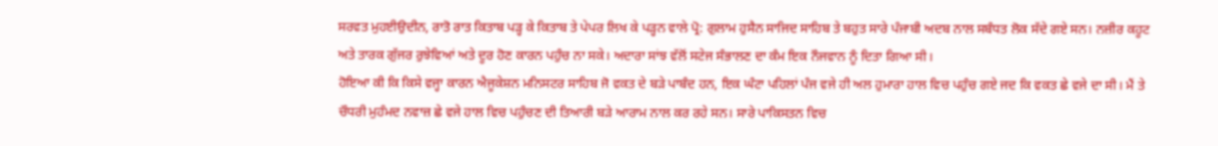ਸਰਵਤ ਮੁਹਈਉਦੀਨ, ਰਾਤੋ ਰਾਤ ਕਿਤਾਬ ਪੜ੍ਹ ਕੇ ਕਿਤਾਬ ਤੇ ਪੇਪਰ ਲਿਖ ਕੇ ਪੜ੍ਹਨ ਵਾਲੇ ਪ੍ਰੋ: ਗੁਲਾਮ ਹੁਸੈਨ ਸਾਜਿਦ ਸਾਹਿਬ ਤੇ ਬਹੁਤ ਸਾਰੇ ਪੰਜਾਬੀ ਅਦਬ ਨਾਲ ਸਬੰਧਤ ਲੋਕ ਸੱਦੇ ਗਏ ਸਨ। ਨਜ਼ੀਰ ਕਹੂਟ ਅਤੇ ਤਾਰਕ ਗੁੱਜਰ ਰੁਝੇਵਿਆਂ ਅਤੇ ਦੂਰ ਹੋਣ ਕਾਰਨ ਪਹੁੰਚ ਨਾ ਸਕੇ। ਅਦਾਰਾ ਸਾਂਝ ਵੱਲੋਂ ਸਟੇਜ ਸੰਭਾਲਣ ਦਾ ਕੰਮ ਇਕ ਨੌਜਵਾਨ ਨੂੰ ਦਿਤਾ ਗਿਆ ਸੀ।
ਹੋਇਆ ਕੀ ਕਿ ਕਿਸੇ ਵਜ੍ਹਾ ਕਾਰਨ ਐਜੂਕੇਸ਼ਨ ਮਨਿਸਟਰ ਸਾਹਿਬ ਜੋ ਵਕਤ ਦੇ ਬੜੇ ਪਾਬੰਦ ਹਨ, ਇਕ ਘੰਟਾ ਪਹਿਲਾਂ ਪੰਜ ਵਜੇ ਹੀ ਅਲ ਹੁਮਾਰਾ ਹਾਲ ਵਿਚ ਪਹੁੰਚ ਗਏ ਜਦ ਕਿ ਵਕਤ ਛੇ ਵਜੇ ਦਾ ਸੀ। ਮੈਂ ਤੇ ਚੌਧਰੀ ਮੁਹੰਮਦ ਨਵਾਜ਼ ਛੇ ਵਜੇ ਹਾਲ ਵਿਚ ਪਹੁੰਚਣ ਦੀ ਤਿਆਰੀ ਬੜੇ ਆਰਾਮ ਨਾਲ ਕਰ ਰਹੇ ਸਨ। ਸਾਰੇ ਪਾਕਿਸਤਨ ਵਿਚ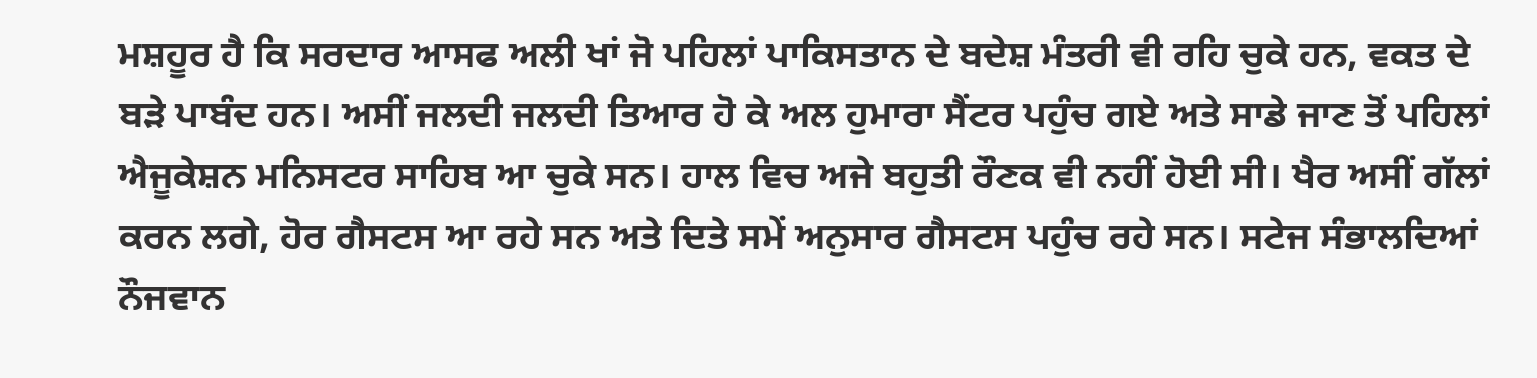ਮਸ਼ਹੂਰ ਹੈ ਕਿ ਸਰਦਾਰ ਆਸਫ ਅਲੀ ਖਾਂ ਜੋ ਪਹਿਲਾਂ ਪਾਕਿਸਤਾਨ ਦੇ ਬਦੇਸ਼ ਮੰਤਰੀ ਵੀ ਰਹਿ ਚੁਕੇ ਹਨ, ਵਕਤ ਦੇ ਬੜੇ ਪਾਬੰਦ ਹਨ। ਅਸੀਂ ਜਲਦੀ ਜਲਦੀ ਤਿਆਰ ਹੋ ਕੇ ਅਲ ਹੁਮਾਰਾ ਸੈਂਟਰ ਪਹੁੰਚ ਗਏ ਅਤੇ ਸਾਡੇ ਜਾਣ ਤੋਂ ਪਹਿਲਾਂ ਐਜੂਕੇਸ਼ਨ ਮਨਿਸਟਰ ਸਾਹਿਬ ਆ ਚੁਕੇ ਸਨ। ਹਾਲ ਵਿਚ ਅਜੇ ਬਹੁਤੀ ਰੌਣਕ ਵੀ ਨਹੀਂ ਹੋਈ ਸੀ। ਖੈਰ ਅਸੀਂ ਗੱਲਾਂ ਕਰਨ ਲਗੇ, ਹੋਰ ਗੈਸਟਸ ਆ ਰਹੇ ਸਨ ਅਤੇ ਦਿਤੇ ਸਮੇਂ ਅਨੁਸਾਰ ਗੈਸਟਸ ਪਹੁੰਚ ਰਹੇ ਸਨ। ਸਟੇਜ ਸੰਭਾਲਦਿਆਂ ਨੌਜਵਾਨ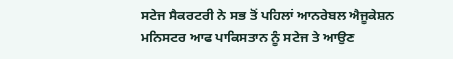ਸਟੇਜ ਸੈਕਰਟਰੀ ਨੇ ਸਭ ਤੋਂ ਪਹਿਲਾਂ ਆਨਰੇਬਲ ਐਜੂਕੇਸ਼ਨ ਮਨਿਸਟਰ ਆਫ ਪਾਕਿਸਤਾਨ ਨੂੰ ਸਟੇਜ ਤੇ ਆਉਣ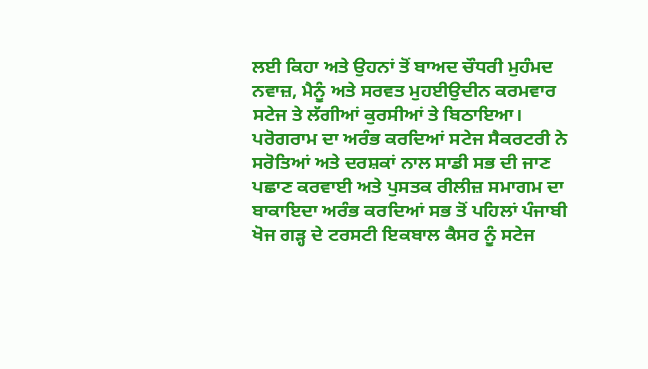ਲਈ ਕਿਹਾ ਅਤੇ ਉਹਨਾਂ ਤੋਂ ਬਾਅਦ ਚੌਧਰੀ ਮੁਹੰਮਦ ਨਵਾਜ਼, ਮੈਨੂੰ ਅਤੇ ਸਰਵਤ ਮੁਹਈਉਦੀਨ ਕਰਮਵਾਰ ਸਟੇਜ ਤੇ ਲੱਗੀਆਂ ਕੁਰਸੀਆਂ ਤੇ ਬਿਠਾਇਆ। ਪਰੋਗਰਾਮ ਦਾ ਅਰੰਭ ਕਰਦਿਆਂ ਸਟੇਜ ਸੈਕਰਟਰੀ ਨੇ ਸਰੋਤਿਆਂ ਅਤੇ ਦਰਸ਼ਕਾਂ ਨਾਲ ਸਾਡੀ ਸਭ ਦੀ ਜਾਣ ਪਛਾਣ ਕਰਵਾਈ ਅਤੇ ਪੁਸਤਕ ਰੀਲੀਜ਼ ਸਮਾਗਮ ਦਾ ਬਾਕਾਇਦਾ ਅਰੰਭ ਕਰਦਿਆਂ ਸਭ ਤੋਂ ਪਹਿਲਾਂ ਪੰਜਾਬੀ ਖੋਜ ਗੜ੍ਹ ਦੇ ਟਰਸਟੀ ਇਕਬਾਲ ਕੈਸਰ ਨੂੰ ਸਟੇਜ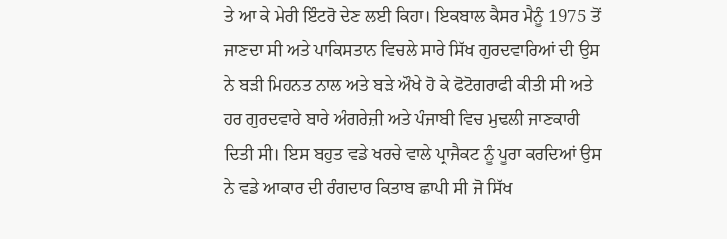ਤੇ ਆ ਕੇ ਮੇਰੀ ਇੰਟਰੋ ਦੇਣ ਲਈ ਕਿਹਾ। ਇਕਬਾਲ ਕੈਸਰ ਮੈਨੂੰ 1975 ਤੋਂ ਜਾਣਦਾ ਸੀ ਅਤੇ ਪਾਕਿਸਤਾਨ ਵਿਚਲੇ ਸਾਰੇ ਸਿੱਖ ਗੁਰਦਵਾਰਿਆਂ ਦੀ ਉਸ ਨੇ ਬੜੀ ਮਿਹਨਤ ਨਾਲ ਅਤੇ ਬੜੇ ਔਖੇ ਹੋ ਕੇ ਫੋਟੋਗਰਾਫੀ ਕੀਤੀ ਸੀ ਅਤੇ ਹਰ ਗੁਰਦਵਾਰੇ ਬਾਰੇ ਅੰਗਰੇਜ਼ੀ ਅਤੇ ਪੰਜਾਬੀ ਵਿਚ ਮੁਢਲੀ ਜਾਣਕਾਰੀ ਦਿਤੀ ਸੀ। ਇਸ ਬਹੁਤ ਵਡੇ ਖਰਚੇ ਵਾਲੇ ਪ੍ਰਾਜੈਕਟ ਨੂੰ ਪੂਰਾ ਕਰਦਿਆਂ ਉਸ ਨੇ ਵਡੇ ਆਕਾਰ ਦੀ ਰੰਗਦਾਰ ਕਿਤਾਬ ਛਾਪੀ ਸੀ ਜੋ ਸਿੱਖ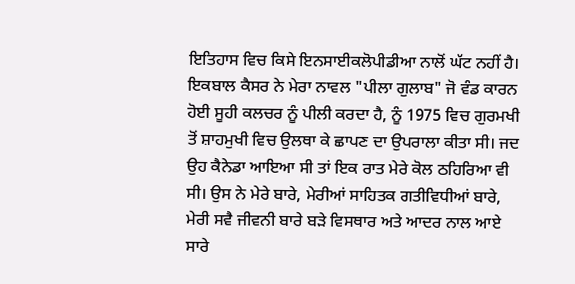ਇਤਿਹਾਸ ਵਿਚ ਕਿਸੇ ਇਨਸਾਈਕਲੋਪੀਡੀਆ ਨਾਲੋਂ ਘੱਟ ਨਹੀਂ ਹੈ। ਇਕਬਾਲ ਕੈਸਰ ਨੇ ਮੇਰਾ ਨਾਵਲ "ਪੀਲਾ ਗੁਲਾਬ" ਜੋ ਵੰਡ ਕਾਰਨ ਹੋਈ ਸੂਹੀ ਕਲਚਰ ਨੂੰ ਪੀਲੀ ਕਰਦਾ ਹੈ, ਨੂੰ 1975 ਵਿਚ ਗੁਰਮਖੀ ਤੋਂ ਸ਼ਾਹਮੁਖੀ ਵਿਚ ਉਲਥਾ ਕੇ ਛਾਪਣ ਦਾ ਉਪਰਾਲਾ ਕੀਤਾ ਸੀ। ਜਦ ਉਹ ਕੈਨੇਡਾ ਆਇਆ ਸੀ ਤਾਂ ਇਕ ਰਾਤ ਮੇਰੇ ਕੋਲ ਠਹਿਰਿਆ ਵੀ ਸੀ। ਉਸ ਨੇ ਮੇਰੇ ਬਾਰੇ, ਮੇਰੀਆਂ ਸਾਹਿਤਕ ਗਤੀਵਿਧੀਆਂ ਬਾਰੇ, ਮੇਰੀ ਸਵੈ ਜੀਵਨੀ ਬਾਰੇ ਬੜੇ ਵਿਸਥਾਰ ਅਤੇ ਆਦਰ ਨਾਲ ਆਏ ਸਾਰੇ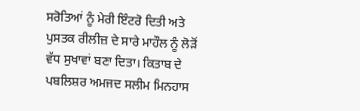ਸਰੋਤਿਆਂ ਨੂੰ ਮੇਰੀ ਇੰਟਰੋ ਦਿਤੀ ਅਤੇ ਪੁਸਤਕ ਰੀਲੀਜ਼ ਦੇ ਸਾਰੇ ਮਾਹੌਲ ਨੂੰ ਲੋੜੋਂ ਵੱਧ ਸੁਖਾਵਾਂ ਬਣਾ ਦਿਤਾ। ਕਿਤਾਬ ਦੇ ਪਬਲਿਸ਼ਰ ਅਮਜਦ ਸਲੀਮ ਮਿਨਹਾਸ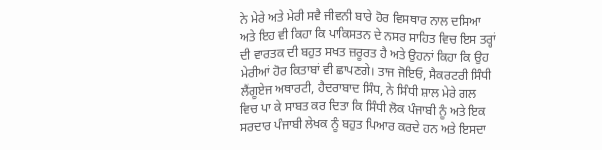ਨੇ ਮੇਰੇ ਅਤੇ ਮੇਰੀ ਸਵੈ ਜੀਵਨੀ ਬਾਰੇ ਹੋਰ ਵਿਸਥਾਰ ਨਾਲ ਦਸਿਆ ਅਤੇ ਇਹ ਵੀ ਕਿਹਾ ਕਿ ਪਾਕਿਸਤਨ ਦੇ ਨਸਰ ਸਾਹਿਤ ਵਿਚ ਇਸ ਤਰ੍ਹਾਂ ਦੀ ਵਾਰਤਕ ਦੀ ਬਹੁਤ ਸਖਤ ਜ਼ਰੂਰਤ ਹੈ ਅਤੇ ਉਹਨਾਂ ਕਿਹਾ ਕਿ ਉਹ ਮੇਰੀਆਂ ਹੋਰ ਕਿਤਾਬਾਂ ਵੀ ਛਾਪਣਗੇ। ਤਾਜ ਜੋਇਓ, ਸੈਕਰਟਰੀ ਸਿੰਧੀ ਲੈਂਗੂਏਜ ਅਥਾਰਟੀ, ਹੈਦਰਾਬਾਦ ਸਿੰਧ, ਨੇ ਸਿੰਧੀ ਸ਼ਾਲ ਮੇਰੇ ਗਲ ਵਿਚ ਪਾ ਕੇ ਸਾਬਤ ਕਰ ਦਿਤਾ ਕਿ ਸਿੰਧੀ ਲੋਕ ਪੰਜਾਬੀ ਨੂੰ ਅਤੇ ਇਕ ਸਰਦਾਰ ਪੰਜਾਬੀ ਲੇਖਕ ਨੂੰ ਬਹੁਤ ਪਿਆਰ ਕਰਦੇ ਹਨ ਅਤੇ ਇਸਦਾ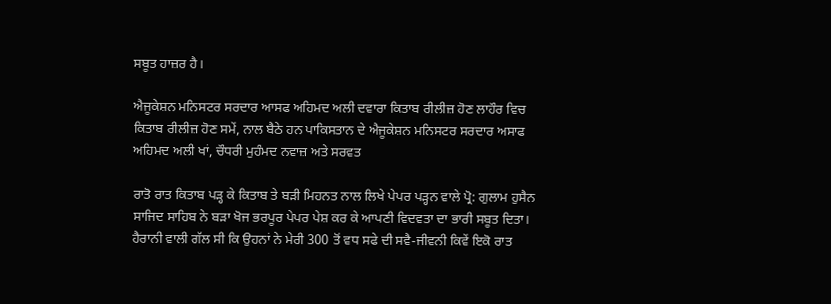ਸਬੂਤ ਹਾਜ਼ਰ ਹੈ।

ਐਜੂਕੇਸ਼ਨ ਮਨਿਸਟਰ ਸਰਦਾਰ ਆਸਫ ਅਹਿਮਦ ਅਲੀ ਦਵਾਰਾ ਕਿਤਾਬ ਰੀਲੀਜ਼ ਹੋਣ ਲਾਹੌਰ ਵਿਚ ਕਿਤਾਬ ਰੀਲੀਜ਼ ਹੋਣ ਸਮੇਂ, ਨਾਲ ਬੈਠੇ ਹਨ ਪਾਕਿਸਤਾਨ ਦੇ ਐਜੂਕੇਸ਼ਨ ਮਨਿਸਟਰ ਸਰਦਾਰ ਅਸਾਫ ਅਹਿਮਦ ਅਲੀ ਖਾਂ, ਚੌਧਰੀ ਮੁਹੰਮਦ ਨਵਾਜ਼ ਅਤੇ ਸਰਵਤ

ਰਾਤੋ ਰਾਤ ਕਿਤਾਬ ਪੜ੍ਹ ਕੇ ਕਿਤਾਬ ਤੇ ਬੜੀ ਮਿਹਨਤ ਨਾਲ ਲਿਖੇ ਪੇਪਰ ਪੜ੍ਹਨ ਵਾਲੇ ਪ੍ਰੋ: ਗੁਲਾਮ ਹੁਸੈਨ ਸਾਜਿਦ ਸਾਹਿਬ ਨੇ ਬੜਾ ਖੋਜ ਭਰਪੂਰ ਪੇਪਰ ਪੇਸ਼ ਕਰ ਕੇ ਆਪਣੀ ਵਿਦਵਤਾ ਦਾ ਭਾਰੀ ਸਬੂਤ ਦਿਤਾ। ਹੈਰਾਨੀ ਵਾਲੀ ਗੱਲ ਸੀ ਕਿ ਉਹਨਾਂ ਨੇ ਮੇਰੀ 300 ਤੋਂ ਵਧ ਸਫੇ ਦੀ ਸਵੈ-ਜੀਵਨੀ ਕਿਵੇਂ ਇਕੋ ਰਾਤ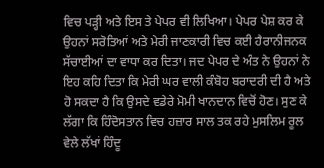ਵਿਚ ਪੜ੍ਹੀ ਅਤੇ ਇਸ ਤੇ ਪੇਪਰ ਵੀ ਲਿਖਿਆ। ਪੇਪਰ ਪੇਸ਼ ਕਰ ਕੇ ਉਹਨਾਂ ਸਰੋਤਿਆਂ ਅਤੇ ਮੇਰੀ ਜਾਣਕਾਰੀ ਵਿਚ ਕਈ ਹੈਰਾਨੀਜਨਕ ਸੱਚਾਈਆਂ ਦਾ ਵਾਧਾ ਕਰ ਦਿਤਾ। ਜਦ ਪੇਪਰ ਦੇ ਅੰਤ ਨੇ ਉਹਨਾਂ ਨੇ ਇਹ ਕਹਿ ਦਿਤਾ ਕਿ ਮੇਰੀ ਘਰ ਵਾਲੀ ਕੰਬੋਹ ਬਰਾਦਰੀ ਦੀ ਹੈ ਅਤੇ ਹੋ ਸਕਦਾ ਹੈ ਕਿ ਉਸਦੇ ਵਡੇਰੇ ਮੋਮੀ ਖਾਨਦਾਨ ਵਿਚੋਂ ਹੋਣ। ਸੁਣ ਕੇ ਲੱਗਾ ਕਿ ਹਿੰਦੋਸਤਾਨ ਵਿਚ ਹਜ਼ਾਰ ਸਾਲ ਤਕ ਰਹੇ ਮੁਸਲਿਮ ਰੂਲ ਵੇਲੇ ਲੱਖਾਂ ਹਿੰਦੂ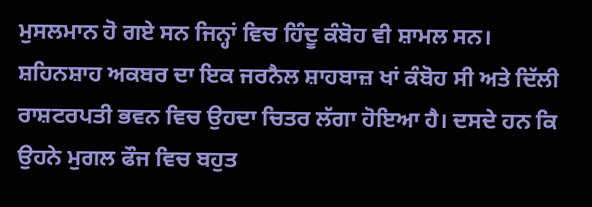ਮੁਸਲਮਾਨ ਹੋ ਗਏ ਸਨ ਜਿਨ੍ਹਾਂ ਵਿਚ ਹਿੰਦੂ ਕੰਬੋਹ ਵੀ ਸ਼ਾਮਲ ਸਨ। ਸ਼ਹਿਨਸ਼ਾਹ ਅਕਬਰ ਦਾ ਇਕ ਜਰਨੈਲ ਸ਼ਾਹਬਾਜ਼ ਖਾਂ ਕੰਬੋਹ ਸੀ ਅਤੇ ਦਿੱਲੀ ਰਾਸ਼ਟਰਪਤੀ ਭਵਨ ਵਿਚ ਉਹਦਾ ਚਿਤਰ ਲੱਗਾ ਹੋਇਆ ਹੈ। ਦਸਦੇ ਹਨ ਕਿ ਉਹਨੇ ਮੁਗਲ ਫੌਜ ਵਿਚ ਬਹੁਤ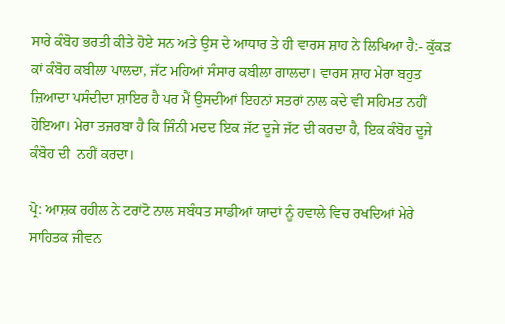ਸਾਰੇ ਕੰਬੋਹ ਭਰਤੀ ਕੀਤੇ ਹੋਏ ਸਨ ਅਤੇ ਉਸ ਦੇ ਆਧਾਰ ਤੇ ਹੀ ਵਾਰਸ ਸ਼ਾਹ ਨੇ ਲਿਖਿਆ ਹੈ:- ਕੁੱਕੜ ਕਾਂ ਕੰਬੋਹ ਕਬੀਲਾ ਪਾਲਦਾ, ਜੱਟ ਮਹਿਆਂ ਸੰਸਾਰ ਕਬੀਲਾ ਗਾਲਦਾ। ਵਾਰਸ ਸ਼ਾਹ ਮੇਰਾ ਬਹੁਤ ਜ਼ਿਆਦਾ ਪਸੰਦੀਦਾ ਸ਼ਾਇਰ ਹੈ ਪਰ ਮੈਂ ਉਸਦੀਆਂ ਇਹਨਾਂ ਸਤਰਾਂ ਨਾਲ ਕਦੇ ਵੀ ਸਹਿਮਤ ਨਹੀਂ ਹੋਇਆ। ਮੇਰਾ ਤਜਰਬਾ ਹੈ ਕਿ ਜਿੰਨੀ ਮਦਦ ਇਕ ਜੱਟ ਦੂਜੇ ਜੱਟ ਦੀ ਕਰਦਾ ਹੈ, ਇਕ ਕੰਬੋਹ ਦੂਜੇ ਕੰਬੋਹ ਦੀ  ਨਹੀਂ ਕਰਦਾ।

ਪ੍ਰੋ: ਆਸ਼ਕ ਰਹੀਲ ਨੇ ਟਰਾਂਟੋ ਨਾਲ ਸਬੰਧਤ ਸਾਡੀਆਂ ਯਾਦਾਂ ਨੂੰ ਹਵਾਲੇ ਵਿਚ ਰਖਦਿਆਂ ਮੇਰੇ ਸਾਹਿਤਕ ਜੀਵਨ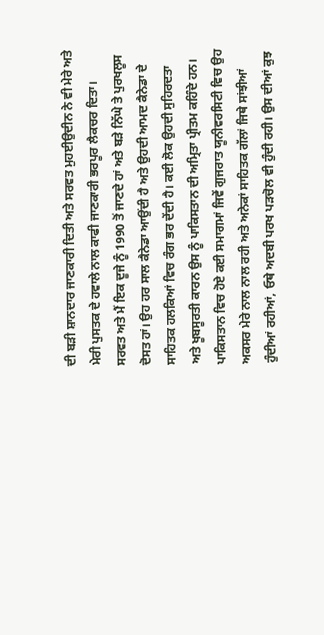ਦੀ ਬੜੀ ਸ਼ਾਨਦਾਰ ਜਾਣਕਾਰੀ ਦਿਤੀ ਅਤੇ ਸਰਵਤ ਮੁਹਈਉਦੀਨ ਨੇ ਵੀ ਮੇਰੇ ਅਤੇ ਮੇਰੀ ਪੁਸਤਕ ਦੇ ਹਵਾਲੇ ਨਾਲ ਕਾਫੀ ਜਾਣਕਾਰੀ ਭਰਪੂਰ ਲੈਕਚਰ ਦਿਤਾ। ਸਰਵਤ ਅਤੇ ਮੈਂ ਇਕ ਦੂਜੇ ਨੂੰ 1990 ਤੋਂ ਜਾਣਦੇ ਹਾਂ ਅਤੇ ਬੜੇ ਨਿੱਘੇ ਤੇ ਪੁਰਖਲੂਸ ਦੋਸਤ ਹਾਂ। ਉਹ ਹਰ ਸਾਲ ਕੈਨੇਡਾ ਆਉਂਦੀ ਹੈ ਅਤੇ ਉਹਦੀ ਆਮਦ ਕੈਨੇਡਾ ਦੇ ਸਾਹਿਤਕ ਹਲਕਿਆਂ ਵਿਚ ਰੰਗ ਭਰ ਦੇਂਦੀ ਹੈ। ਕਈ ਲੋਕ ਉਹਦੀ ਸੁਹਿਰਦਤਾ ਅਤੇ ਖੂਬਸੂਰਤੀ ਕਾਰਨ ਉਸ ਨੂੰ ਪਾਕਿਸਤਾਨ ਦੀ ਅਮ੍ਰਿਤਾ ਪ੍ਰੀਤਮ ਕਹਿੰਦੇ ਹਨ। ਪਾਕਿਸਤਾਨ ਵਿਚ ਹੋਏ ਕਈ ਸਮਾਗਮਾਂ ਜਿਵੇਂ ਗੁਜਰਾਤ ਯੂਨੀਵਰਸਿਟੀ ਵਿਚ ਉਹ ਅਕਸਰ ਮੇਰੇ ਨਾਲ ਨਾਲ ਰਹੀ ਅਤੇ ਅਨੇਕਾਂ ਸਾਹਿਤਕ ਗੱਲਾਂ ਜਿਥੇ ਸਾਂਝੀਆਂ ਹੁੰਦੀਆਂ ਰਹੀਆਂ, ਓਥੇ ਅਦਬੀ ਪਰਖ ਪੜਚੋਲ ਵੀ ਹੁੰਦੀ ਰਹੀ। ਉਸ ਦੀਆਂ ਕੁਝ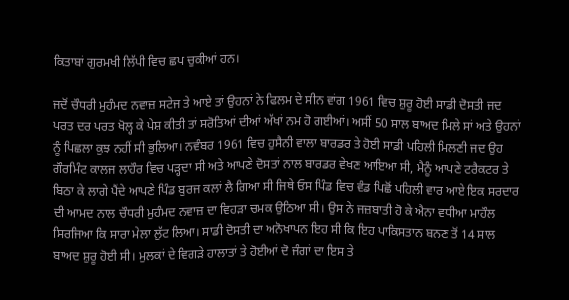ਕਿਤਾਬਾਂ ਗੁਰਮਖੀ ਲਿੱਪੀ ਵਿਚ ਛਪ ਚੁਕੀਆਂ ਹਨ।

ਜਦੋਂ ਚੌਧਰੀ ਮੁਹੰਮਦ ਨਵਾਜ਼ ਸਟੇਜ ਤੇ ਆਏ ਤਾਂ ਉਹਨਾਂ ਨੇ ਫਿਲਮ ਦੇ ਸੀਨ ਵਾਂਗ 1961 ਵਿਚ ਸ਼ੁਰੂ ਹੋਈ ਸਾਡੀ ਦੋਸਤੀ ਜਦ ਪਰਤ ਦਰ ਪਰਤ ਖੋਲ੍ਹ ਕੇ ਪੇਸ਼ ਕੀਤੀ ਤਾਂ ਸਰੋਤਿਆਂ ਦੀਆਂ ਅੱਖਾਂ ਨਮ ਹੋ ਗਈਆਂ। ਅਸੀਂ 50 ਸਾਲ ਬਾਅਦ ਮਿਲੇ ਸਾਂ ਅਤੇ ਉਹਨਾਂ ਨੂੰ ਪਿਛਲਾ ਕੁਝ ਨਹੀਂ ਸੀ ਭੁਲਿਆ। ਨਵੰਬਰ 1961 ਵਿਚ ਹੁਸੈਨੀ ਵਾਲਾ ਬਾਰਡਰ ਤੇ ਹੋਈ ਸਾਡੀ ਪਹਿਲੀ ਮਿਲਣੀ ਜਦ ਉਹ ਗੌਰਮਿੰਟ ਕਾਲਜ ਲਾਹੌਰ ਵਿਚ ਪੜ੍ਹਦਾ ਸੀ ਅਤੇ ਆਪਣੇ ਦੋਸਤਾਂ ਨਾਲ ਬਾਰਡਰ ਵੇਖਣ ਆਇਆ ਸੀ, ਮੈਨੂੰ ਆਪਣੇ ਟਰੈਕਟਰ ਤੇ ਬਿਠਾ ਕੇ ਲਾਗੇ ਪੈਂਦੇ ਆਪਣੇ ਪਿੰਡ ਬੁਰਜ ਕਲਾਂ ਲੈ ਗਿਆ ਸੀ ਜਿਥੇ ਓਸ ਪਿੰਡ ਵਿਚ ਵੰਡ ਪਿਛੋਂ ਪਹਿਲੀ ਵਾਰ ਆਏ ਇਕ ਸਰਦਾਰ ਦੀ ਆਮਦ ਨਾਲ ਚੌਧਰੀ ਮੁਹੰਮਦ ਨਵਾਜ਼ ਦਾ ਵਿਹੜਾ ਚਮਕ ਉਠਿਆ ਸੀ। ਉਸ ਨੇ ਜਜ਼ਬਾਤੀ ਹੋ ਕੇ ਐਨਾ ਵਧੀਆ ਮਾਹੌਲ ਸਿਰਜਿਆ ਕਿ ਸਾਰਾ ਮੇਲਾ ਲੁੱਟ ਲਿਆ। ਸਾਡੀ ਦੋਸਤੀ ਦਾ ਅਨੋਖਾਪਨ ਇਹ ਸੀ ਕਿ ਇਹ ਪਾਕਿਸਤਾਨ ਬਨਣ ਤੋਂ 14 ਸਾਲ ਬਾਅਦ ਸ਼ੁਰੂ ਹੋਈ ਸੀ। ਮੁਲਕਾਂ ਦੇ ਵਿਗੜੇ ਹਾਲਾਤਾਂ ਤੇ ਹੋਈਆਂ ਦੋ ਜੰਗਾਂ ਦਾ ਇਸ ਤੇ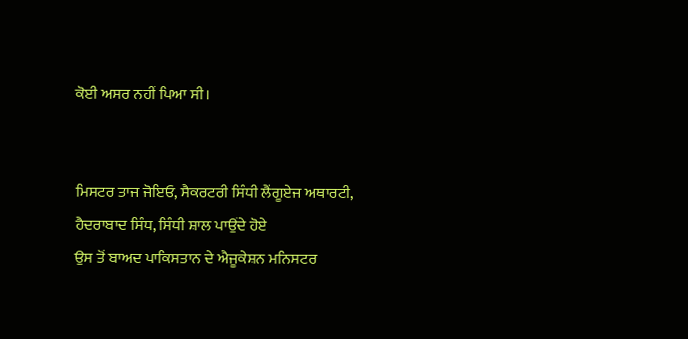ਕੋਈ ਅਸਰ ਨਹੀਂ ਪਿਆ ਸੀ।


ਮਿਸਟਰ ਤਾਜ ਜੋਇਓ, ਸੈਕਰਟਰੀ ਸਿੰਧੀ ਲੈਂਗੂਏਜ ਅਥਾਰਟੀ, ਹੈਦਰਾਬਾਦ ਸਿੰਧ, ਸਿੰਧੀ ਸ਼ਾਲ ਪਾਉਂਦੇ ਹੋਏ
ਉਸ ਤੋਂ ਬਾਅਦ ਪਾਕਿਸਤਾਨ ਦੇ ਐਜੂਕੇਸ਼ਨ ਮਨਿਸਟਰ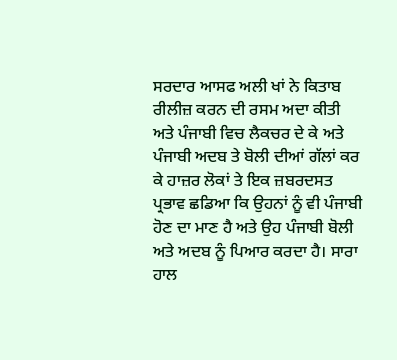ਸਰਦਾਰ ਆਸਫ ਅਲੀ ਖਾਂ ਨੇ ਕਿਤਾਬ ਰੀਲੀਜ਼ ਕਰਨ ਦੀ ਰਸਮ ਅਦਾ ਕੀਤੀ ਅਤੇ ਪੰਜਾਬੀ ਵਿਚ ਲੈਕਚਰ ਦੇ ਕੇ ਅਤੇ ਪੰਜਾਬੀ ਅਦਬ ਤੇ ਬੋਲੀ ਦੀਆਂ ਗੱਲਾਂ ਕਰ ਕੇ ਹਾਜ਼ਰ ਲੋਕਾਂ ਤੇ ਇਕ ਜ਼ਬਰਦਸਤ ਪ੍ਰਭਾਵ ਛਡਿਆ ਕਿ ਉਹਨਾਂ ਨੂੰ ਵੀ ਪੰਜਾਬੀ ਹੋਣ ਦਾ ਮਾਣ ਹੈ ਅਤੇ ਉਹ ਪੰਜਾਬੀ ਬੋਲੀ ਅਤੇ ਅਦਬ ਨੂੰ ਪਿਆਰ ਕਰਦਾ ਹੈ। ਸਾਰਾ ਹਾਲ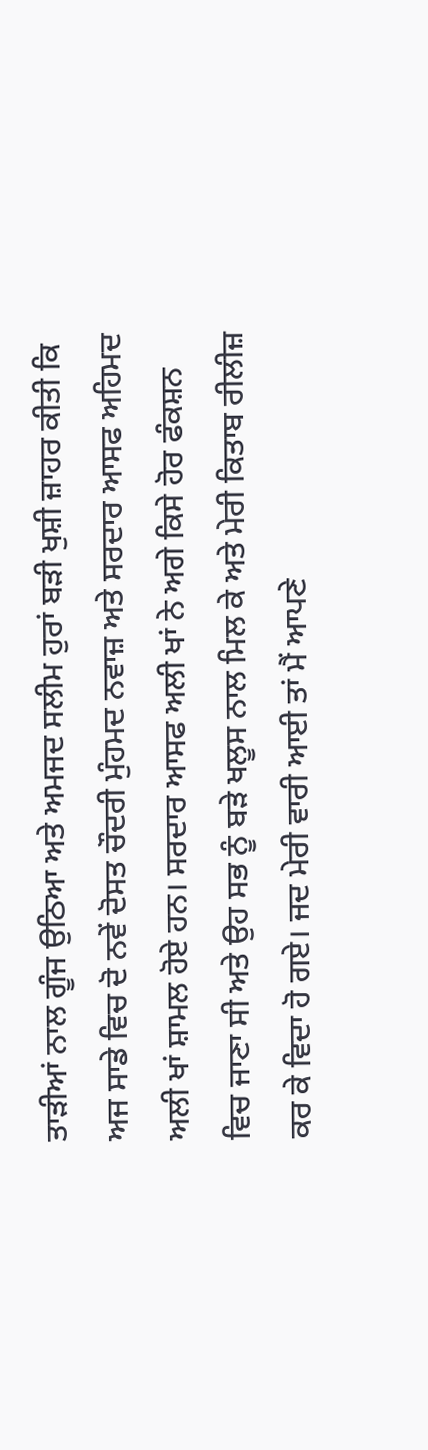ਤਾੜੀਆਂ ਨਾਲ ਗੂੰਜ ਉਠਿਆ ਅਤੇ ਅਮਜਦ ਸਲੀਮ ਹੁਰਾਂ ਬੜੀ ਖੁਸ਼ੀ ਜ਼ਾਹਰ ਕੀਤੀ ਕਿ ਅਜ ਸਾਡੇ ਵਿਚ ਦੋ ਨਵੇਂ ਦੋਸਤ ਚੌਦਰੀ ਮੁੰਹਮਦ ਨਵਾਜ਼ ਅਤੇ ਸਰਦਾਰ ਆਸਫ ਅਹਿਮਦ ਅਲੀ ਖਾਂ ਸ਼ਾਮਲ ਹੋਏ ਹਨ। ਸਰਦਾਰ ਆਸਫ ਅਲੀ ਖਾਂ ਨੇ ਅਗੇ ਕਿਸੇ ਹੋਰ ਫੰਕਸ਼ਨ ਵਿਚ ਜਾਣਾ ਸੀ ਅਤੇ ਉਹ ਸਭ ਨੂੰ ਬੜੇ ਖਲੂਸ ਨਾਲ ਮਿਲ ਕੇ ਅਤੇ ਮੇਰੀ ਕਿਤਾਬ ਰੀਲੀਜ਼ ਕਰ ਕੇ ਵਿਦਾ ਹੋ ਗਏ। ਜਦ ਮੇਰੀ ਵਾਰੀ ਆਈ ਤਾਂ ਮੈਂ ਆਪਣੇ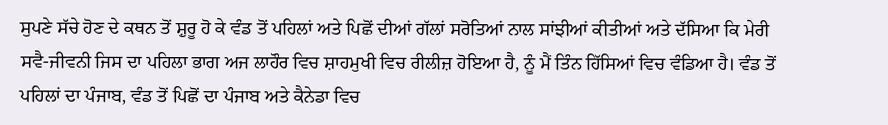ਸੁਪਣੇ ਸੱਚੇ ਹੋਣ ਦੇ ਕਥਨ ਤੋਂ ਸ਼ੁਰੂ ਹੋ ਕੇ ਵੰਡ ਤੋਂ ਪਹਿਲਾਂ ਅਤੇ ਪਿਛੋਂ ਦੀਆਂ ਗੱਲਾਂ ਸਰੋਤਿਆਂ ਨਾਲ ਸਾਂਝੀਆਂ ਕੀਤੀਆਂ ਅਤੇ ਦੱਸਿਆ ਕਿ ਮੇਰੀ ਸਵੈ-ਜੀਵਨੀ ਜਿਸ ਦਾ ਪਹਿਲਾ ਭਾਗ ਅਜ ਲਾਹੌਰ ਵਿਚ ਸ਼ਾਹਮੁਖੀ ਵਿਚ ਰੀਲੀਜ਼ ਹੋਇਆ ਹੈ, ਨੂੰ ਮੈਂ ਤਿੰਨ ਹਿੱਸਿਆਂ ਵਿਚ ਵੰਡਿਆ ਹੈ। ਵੰਡ ਤੋਂ ਪਹਿਲਾਂ ਦਾ ਪੰਜਾਬ, ਵੰਡ ਤੋਂ ਪਿਛੋਂ ਦਾ ਪੰਜਾਬ ਅਤੇ ਕੈਨੇਡਾ ਵਿਚ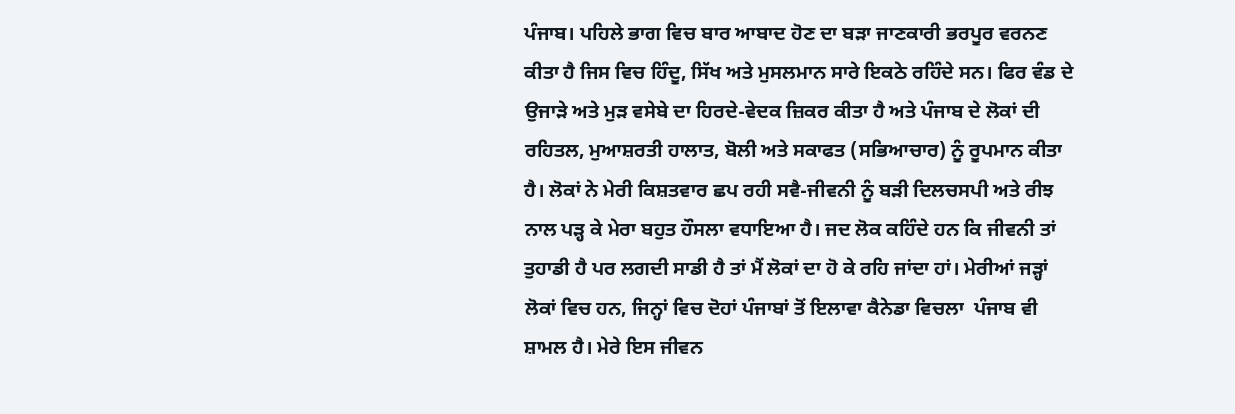ਪੰਜਾਬ। ਪਹਿਲੇ ਭਾਗ ਵਿਚ ਬਾਰ ਆਬਾਦ ਹੋਣ ਦਾ ਬੜਾ ਜਾਣਕਾਰੀ ਭਰਪੂਰ ਵਰਨਣ ਕੀਤਾ ਹੈ ਜਿਸ ਵਿਚ ਹਿੰਦੂ, ਸਿੱਖ ਅਤੇ ਮੁਸਲਮਾਨ ਸਾਰੇ ਇਕਠੇ ਰਹਿੰਦੇ ਸਨ। ਫਿਰ ਵੰਡ ਦੇ ਉਜਾੜੇ ਅਤੇ ਮੁੜ ਵਸੇਬੇ ਦਾ ਹਿਰਦੇ-ਵੇਦਕ ਜ਼ਿਕਰ ਕੀਤਾ ਹੈ ਅਤੇ ਪੰਜਾਬ ਦੇ ਲੋਕਾਂ ਦੀ ਰਹਿਤਲ, ਮੁਆਸ਼ਰਤੀ ਹਾਲਾਤ, ਬੋਲੀ ਅਤੇ ਸਕਾਫਤ (ਸਭਿਆਚਾਰ) ਨੂੰ ਰੂਪਮਾਨ ਕੀਤਾ ਹੈ। ਲੋਕਾਂ ਨੇ ਮੇਰੀ ਕਿਸ਼ਤਵਾਰ ਛਪ ਰਹੀ ਸਵੈ-ਜੀਵਨੀ ਨੂੰ ਬੜੀ ਦਿਲਚਸਪੀ ਅਤੇ ਰੀਝ ਨਾਲ ਪੜ੍ਹ ਕੇ ਮੇਰਾ ਬਹੁਤ ਹੌਸਲਾ ਵਧਾਇਆ ਹੈ। ਜਦ ਲੋਕ ਕਹਿੰਦੇ ਹਨ ਕਿ ਜੀਵਨੀ ਤਾਂ ਤੁਹਾਡੀ ਹੈ ਪਰ ਲਗਦੀ ਸਾਡੀ ਹੈ ਤਾਂ ਮੈਂ ਲੋਕਾਂ ਦਾ ਹੋ ਕੇ ਰਹਿ ਜਾਂਦਾ ਹਾਂ। ਮੇਰੀਆਂ ਜੜ੍ਹਾਂ ਲੋਕਾਂ ਵਿਚ ਹਨ, ਜਿਨ੍ਹਾਂ ਵਿਚ ਦੋਹਾਂ ਪੰਜਾਬਾਂ ਤੋਂ ਇਲਾਵਾ ਕੈਨੇਡਾ ਵਿਚਲਾ  ਪੰਜਾਬ ਵੀ ਸ਼ਾਮਲ ਹੈ। ਮੇਰੇ ਇਸ ਜੀਵਨ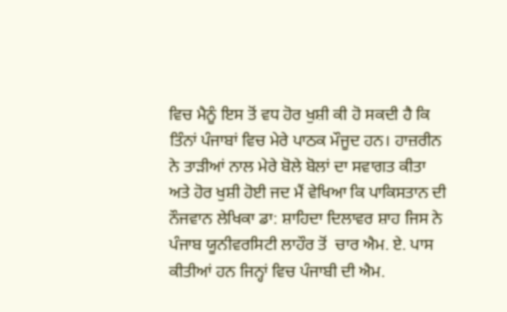ਵਿਚ ਮੈਨੂੰ ਇਸ ਤੋਂ ਵਧ ਹੋਰ ਖੁਸ਼ੀ ਕੀ ਹੋ ਸਕਦੀ ਹੈ ਕਿ ਤਿੰਨਾਂ ਪੰਜਾਬਾਂ ਵਿਚ ਮੇਰੇ ਪਾਠਕ ਮੌਜੂਦ ਹਨ। ਹਾਜ਼ਰੀਨ ਨੇ ਤਾੜੀਆਂ ਨਾਲ ਮੇਰੇ ਬੋਲੇ ਬੋਲਾਂ ਦਾ ਸਵਾਗਤ ਕੀਤਾ ਅਤੇ ਹੋਰ ਖੁਸ਼ੀ ਹੋਈ ਜਦ ਮੈਂ ਵੇਖਿਆ ਕਿ ਪਾਕਿਸਤਾਨ ਦੀ ਨੌਜਵਾਨ ਲੇਖਿਕਾ ਡਾ: ਸ਼ਾਹਿਦਾ ਦਿਲਾਵਰ ਸ਼ਾਹ ਜਿਸ ਨੇ ਪੰਜਾਬ ਯੂਨੀਵਰਸਿਟੀ ਲਾਹੌਰ ਤੋਂ  ਚਾਰ ਐਮ. ਏ. ਪਾਸ ਕੀਤੀਆਂ ਹਨ ਜਿਨ੍ਹਾਂ ਵਿਚ ਪੰਜਾਬੀ ਦੀ ਐਮ.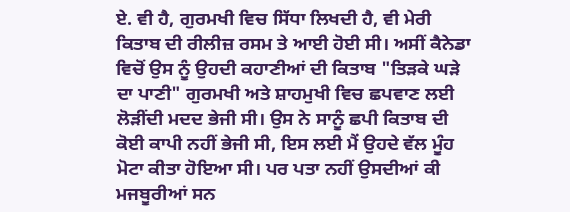ਏ. ਵੀ ਹੈ, ਗੁਰਮਖੀ ਵਿਚ ਸਿੱਧਾ ਲਿਖਦੀ ਹੈ, ਵੀ ਮੇਰੀ ਕਿਤਾਬ ਦੀ ਰੀਲੀਜ਼ ਰਸਮ ਤੇ ਆਈ ਹੋਈ ਸੀ। ਅਸੀਂ ਕੈਨੇਡਾ ਵਿਚੋਂ ਉਸ ਨੂੰ ਉਹਦੀ ਕਹਾਣੀਆਂ ਦੀ ਕਿਤਾਬ "ਤਿੜਕੇ ਘੜੇ ਦਾ ਪਾਣੀ" ਗੁਰਮਖੀ ਅਤੇ ਸ਼ਾਹਮੁਖੀ ਵਿਚ ਛਪਵਾਣ ਲਈ ਲੋੜੀਂਦੀ ਮਦਦ ਭੇਜੀ ਸੀ। ਉਸ ਨੇ ਸਾਨੂੰ ਛਪੀ ਕਿਤਾਬ ਦੀ ਕੋਈ ਕਾਪੀ ਨਹੀਂ ਭੇਜੀ ਸੀ, ਇਸ ਲਈ ਮੈਂ ਉਹਦੇ ਵੱਲ ਮੂੰਹ ਮੋਟਾ ਕੀਤਾ ਹੋਇਆ ਸੀ। ਪਰ ਪਤਾ ਨਹੀਂ ਉਸਦੀਆਂ ਕੀ ਮਜਬੂਰੀਆਂ ਸਨ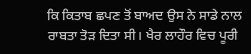ਕਿ ਕਿਤਾਬ ਛਪਣ ਤੋਂ ਬਾਅਦ ਉਸ ਨੇ ਸਾਡੇ ਨਾਲ ਰਾਬਤਾ ਤੋੜ ਦਿਤਾ ਸੀ। ਖੈਰ ਲਾਹੌਰ ਵਿਚ ਪੂਰੀ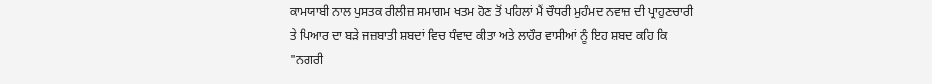ਕਾਮਯਾਬੀ ਨਾਲ ਪੁਸਤਕ ਰੀਲੀਜ਼ ਸਮਾਗਮ ਖਤਮ ਹੋਣ ਤੋਂ ਪਹਿਲਾਂ ਮੈਂ ਚੌਧਰੀ ਮੁਹੰਮਦ ਨਵਾਜ਼ ਦੀ ਪ੍ਰਾਹੁਣਚਾਰੀ ਤੇ ਪਿਆਰ ਦਾ ਬੜੇ ਜਜ਼ਬਾਤੀ ਸ਼ਬਦਾਂ ਵਿਚ ਧੰਵਾਦ ਕੀਤਾ ਅਤੇ ਲਾਹੌਰ ਵਾਸੀਆਂ ਨੂੰ ਇਹ ਸ਼ਬਦ ਕਹਿ ਕਿ "ਨਗਰੀ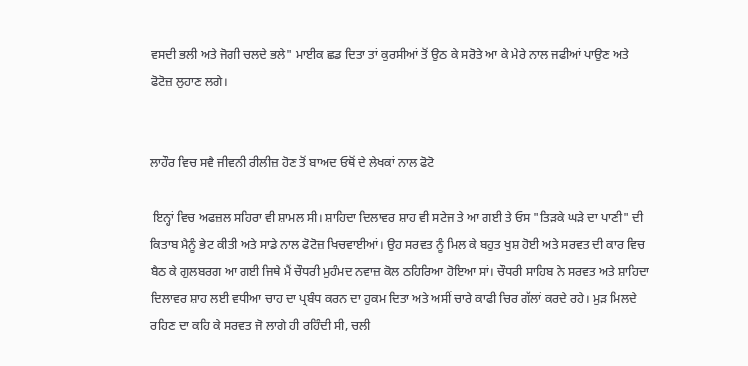ਵਸਦੀ ਭਲੀ ਅਤੇ ਜੋਗੀ ਚਲਦੇ ਭਲੇ" ਮਾਈਕ ਛਡ ਦਿਤਾ ਤਾਂ ਕੁਰਸੀਆਂ ਤੋਂ ਉਠ ਕੇ ਸਰੋਤੇ ਆ ਕੇ ਮੇਰੇ ਨਾਲ ਜਫੀਆਂ ਪਾਉਣ ਅਤੇ ਫੋਟੋਜ਼ ਲੁਹਾਣ ਲਗੇ।


ਲਾਹੌਰ ਵਿਚ ਸਵੈ ਜੀਵਨੀ ਰੀਲੀਜ਼ ਹੋਣ ਤੋਂ ਬਾਅਦ ਓਥੋਂ ਦੇ ਲੇਖਕਾਂ ਨਾਲ ਫੋਟੋ

 ਇਨ੍ਹਾਂ ਵਿਚ ਅਫਜ਼ਲ ਸਹਿਰਾ ਵੀ ਸ਼ਾਮਲ ਸੀ। ਸ਼ਾਹਿਦਾ ਦਿਲਾਵਰ ਸ਼ਾਹ ਵੀ ਸਟੇਜ ਤੇ ਆ ਗਈ ਤੇ ਓਸ "ਤਿੜਕੇ ਘੜੇ ਦਾ ਪਾਣੀ" ਦੀ ਕਿਤਾਬ ਮੈਨੂੰ ਭੇਟ ਕੀਤੀ ਅਤੇ ਸਾਡੇ ਨਾਲ ਫੋਟੋਜ਼ ਖਿਚਵਾਈਆਂ। ਉਹ ਸਰਵਤ ਨੂੰ ਮਿਲ ਕੇ ਬਹੁਤ ਖੁਸ਼ ਹੋਈ ਅਤੇ ਸਰਵਤ ਦੀ ਕਾਰ ਵਿਚ ਬੈਠ ਕੇ ਗੁਲਬਰਗ ਆ ਗਈ ਜਿਥੇ ਮੈਂ ਚੌਧਰੀ ਮੁਹੰਮਦ ਨਵਾਜ਼ ਕੋਲ ਠਹਿਰਿਆ ਹੋਇਆ ਸਾਂ। ਚੌਧਰੀ ਸਾਹਿਬ ਨੇ ਸਰਵਤ ਅਤੇ ਸ਼ਾਹਿਦਾ ਦਿਲਾਵਰ ਸ਼ਾਹ ਲਈ ਵਧੀਆ ਚਾਹ ਦਾ ਪ੍ਰਬੰਧ ਕਰਨ ਦਾ ਹੁਕਮ ਦਿਤਾ ਅਤੇ ਅਸੀਂ ਚਾਰੇ ਕਾਫੀ ਚਿਰ ਗੱਲਾਂ ਕਰਦੇ ਰਹੇ। ਮੁੜ ਮਿਲਦੇ ਰਹਿਣ ਦਾ ਕਹਿ ਕੇ ਸਰਵਤ ਜੋ ਲਾਗੇ ਹੀ ਰਹਿੰਦੀ ਸੀ, ਚਲੀ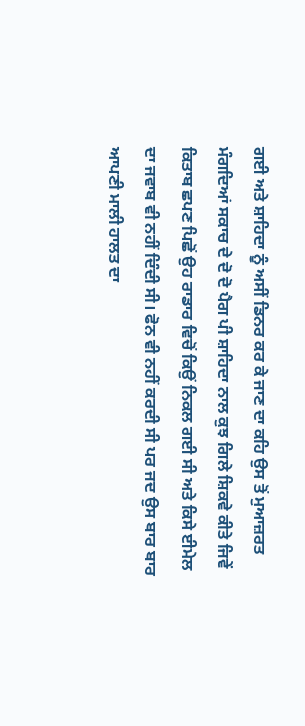ਗਈ ਅਤੇ ਸ਼ਾਹਿਦਾ ਨੂੰ ਅਸੀਂ ਡਿਨਰ ਕਰ ਕੇ ਜਾਣ ਦਾ ਕਹਿ ਉਸ ਤੋਂ ਮੁਆਜ਼ਰਤ ਮੰਗਦਿਆਂ ਸਕਾਚ ਦੇ ਦੋ ਦੋ ਪੈਗ ਪੀ ਸ਼ਾਹਿਦਾ ਨਾਲ ਕੁਝ ਗਿਲੇ ਸ਼ਿਕਵੇ ਕੀਤੇ ਜਿਵੇਂ ਕਿਤਾਬ ਛਪਣ ਪਿਛੋਂ ਉਹ ਰਾਡਾਰ ਵਿਚੋਂ ਕਿਉਂ ਨਿਕਲ ਗਈ ਸੀ ਅਤੇ ਕਿਸੇ ਈਮੇਲ ਦਾ ਜਵਾਬ ਵੀ ਨਹੀਂ ਦਿੰਦੀ ਸੀ। ਫੋਨ ਵੀ ਨਹੀਂ ਕਰਦੀ ਸੀ ਪਰ ਜਦ ਉਸ ਬਾਰ ਬਾਰ ਆਪਣੀ ਮਾਲੀ ਹਾਲਤ ਦਾ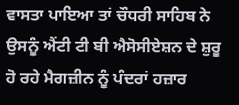ਵਾਸਤਾ ਪਾਇਆ ਤਾਂ ਚੌਧਰੀ ਸਾਹਿਬ ਨੇ ਉਸਨੂੰ ਐਂਟੀ ਟੀ ਬੀ ਐਸੋਸੀਏਸ਼ਨ ਦੇ ਸ਼ੁਰੂ ਹੋ ਰਹੇ ਮੈਗਜ਼ੀਨ ਨੂੰ ਪੰਦਰਾਂ ਹਜ਼ਾਰ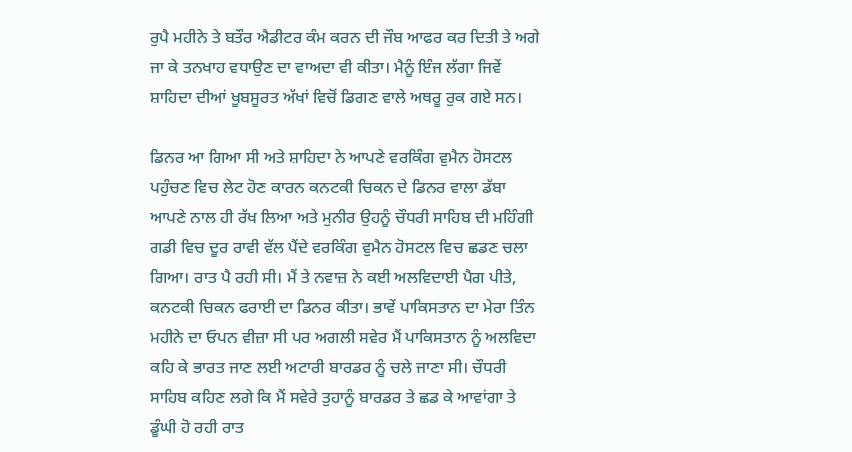ਰੁਪੈ ਮਹੀਨੇ ਤੇ ਬਤੌਰ ਐਡੀਟਰ ਕੰਮ ਕਰਨ ਦੀ ਜੌਬ ਆਫਰ ਕਰ ਦਿਤੀ ਤੇ ਅਗੇ ਜਾ ਕੇ ਤਨਖਾਹ ਵਧਾਉਣ ਦਾ ਵਾਅਦਾ ਵੀ ਕੀਤਾ। ਮੈਨੂੰ ਇੰਜ ਲੱਗਾ ਜਿਵੇਂ ਸ਼ਾਹਿਦਾ ਦੀਆਂ ਖੂਬਸੂਰਤ ਅੱਖਾਂ ਵਿਚੋਂ ਡਿਗਣ ਵਾਲੇ ਅਥਰੂ ਰੁਕ ਗਏ ਸਨ।

ਡਿਨਰ ਆ ਗਿਆ ਸੀ ਅਤੇ ਸ਼ਾਹਿਦਾ ਨੇ ਆਪਣੇ ਵਰਕਿੰਗ ਵੁਮੈਨ ਹੋਸਟਲ ਪਹੁੰਚਣ ਵਿਚ ਲੇਟ ਹੋਣ ਕਾਰਨ ਕਨਟਕੀ ਚਿਕਨ ਦੇ ਡਿਨਰ ਵਾਲਾ ਡੱਬਾ ਆਪਣੇ ਨਾਲ ਹੀ ਰੱਖ ਲਿਆ ਅਤੇ ਮੁਨੀਰ ਉਹਨੂੰ ਚੌਧਰੀ ਸਾਹਿਬ ਦੀ ਮਹਿੰਗੀ ਗਡੀ ਵਿਚ ਦੂਰ ਰਾਵੀ ਵੱਲ ਪੈਂਦੇ ਵਰਕਿੰਗ ਵੁਮੈਨ ਹੋਸਟਲ ਵਿਚ ਛਡਣ ਚਲਾ ਗਿਆ। ਰਾਤ ਪੈ ਰਹੀ ਸੀ। ਮੈਂ ਤੇ ਨਵਾਜ਼ ਨੇ ਕਈ ਅਲਵਿਦਾਈ ਪੈਗ ਪੀਤੇ, ਕਨਟਕੀ ਚਿਕਨ ਫਰਾਈ ਦਾ ਡਿਨਰ ਕੀਤਾ। ਭਾਵੇਂ ਪਾਕਿਸਤਾਨ ਦਾ ਮੇਰਾ ਤਿੰਨ ਮਹੀਨੇ ਦਾ ਓਪਨ ਵੀਜ਼ਾ ਸੀ ਪਰ ਅਗਲੀ ਸਵੇਰ ਮੈਂ ਪਾਕਿਸਤਾਨ ਨੂੰ ਅਲਵਿਦਾ ਕਹਿ ਕੇ ਭਾਰਤ ਜਾਣ ਲਈ ਅਟਾਰੀ ਬਾਰਡਰ ਨੂੰ ਚਲੇ ਜਾਣਾ ਸੀ। ਚੌਧਰੀ ਸਾਹਿਬ ਕਹਿਣ ਲਗੇ ਕਿ ਮੈਂ ਸਵੇਰੇ ਤੁਹਾਨੂੰ ਬਾਰਡਰ ਤੇ ਛਡ ਕੇ ਆਵਾਂਗਾ ਤੇ ਡੂੰਘੀ ਹੋ ਰਹੀ ਰਾਤ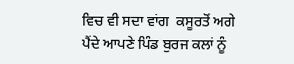ਵਿਚ ਵੀ ਸਦਾ ਵਾਂਗ  ਕਸੂਰਤੋਂ ਅਗੇ ਪੈਂਦੇ ਆਪਣੇ ਪਿੰਡ ਬੁਰਜ ਕਲਾਂ ਨੂੰ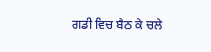ਗਡੀ ਵਿਚ ਬੈਠ ਕੇ ਚਲੇ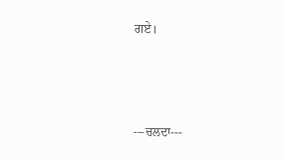ਗਏ।



---ਚਲਦਾ---